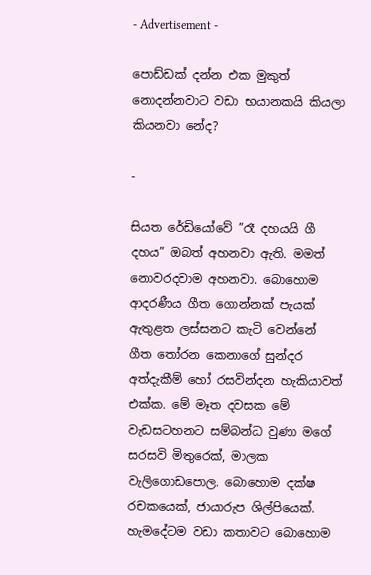- Advertisement -

පොඩ්ඩක් දන්න එක මුකුත් නොදන්නවාට වඩා භයානකයි කියලා කියනවා නේද?

-

සියත රේඩියෝවේ ”රෑ දහයයි ගී දහය” ඔබත් අහනවා ඇති. මමත් නොවරදවාම අහනවා. බොහොම ආදරණීය ගීත ගොන්නක් පැයක් ඇතුළත ලස්සනට කැටි වෙන්නේ ගීත තෝරන කෙනාගේ සුන්දර අත්දැකීම් හෝ රසවින්දන හැකියාවත් එක්ක. මේ මෑත දවසක මේ වැඩසටහනට සම්බන්ධ වුණා මගේ සරසවි මිතුරෙක්, මාලක වැලිගොඩපොල. බොහොම දක්ෂ රචකයෙක්, ජායාරුප ශිල්පියෙක්. හැමදේටම වඩා කතාවට බොහොම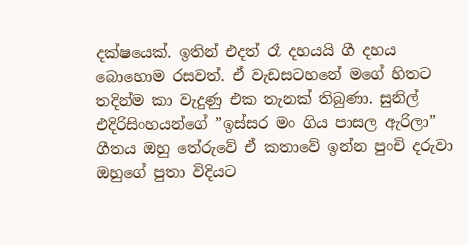දක්ෂයෙක්. ඉතින් එදත් රෑ දහයයි ගී දහය බොහොම රසවත්. ඒ වැඩසටහනේ මගේ හිතට තදින්ම කා වැදුණු එක තැනක් තිබුණා. සුනිල් එදිරිසිංහයන්ගේ ”ඉස්සර මං ගිය පාසල ඇරිලා” ගීතය ඔහු තේරුවේ ඒ කතාවේ ඉන්න පුංචි දරුවා ඔහුගේ පුතා විදියට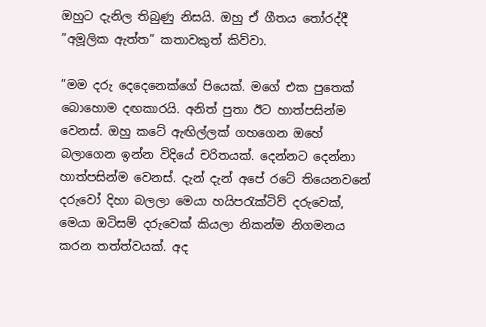ඔහුට දැනිල තිබුණු නිසයි. ඔහු ඒ ගීතය තෝරද්දී ”අමූලික ඇත්ත” කතාවකුත් කිව්වා.

”මම දරු දෙදෙනෙක්ගේ පියෙක්. මගේ එක පුතෙක් බොහොම දඟකාරයි. අනිත් පුතා ඊට හාත්පසින්ම වෙනස්. ඔහු කටේ ඇඟිල්ලක් ගහගෙන ඔහේ බලාගෙන ඉන්න විදියේ චරිතයක්. දෙන්නට දෙන්නා හාත්පසින්ම වෙනස්. දැන් දැන් අපේ රටේ තියෙනවනේ දරුවෝ දිහා බලලා මෙයා හයිපරැක්ටිව් දරුවෙක්, මෙයා ඔටිසම් දරුවෙක් කියලා නිකන්ම නිගමනය කරන තත්ත්වයක්. අද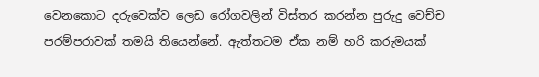වෙනකොට දරුවෙක්ව ලෙඩ රෝගවලින් විස්තර කරන්න පුරුදු වෙච්ච පරම්පරාවක් තමයි තියෙන්නේ. ඇත්තටම ඒක නම් හරි කරුමයක්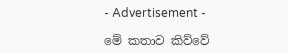- Advertisement -

මේ කතාව කිව්වේ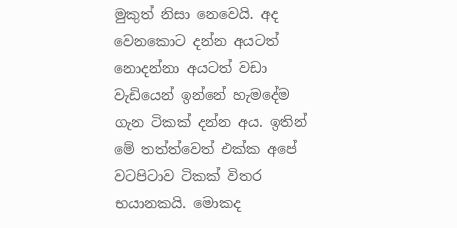මුකුත් නිසා නෙවෙයි. අද වෙනකොට දන්න අයටත් නොදන්නා අයටත් වඩා වැඩියෙන් ඉන්නේ හැමදේම ගැන ටිකක් දන්න අය. ඉතින් මේ තත්ත්වෙත් එක්ක අපේ වටපිටාව ටිකක් විතර භයානකයි. මොකද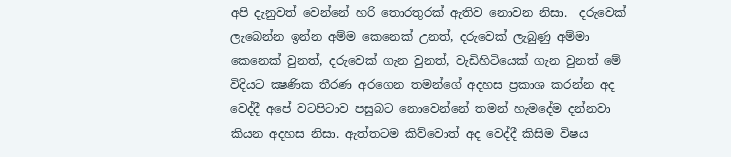අපි දැනුවත් වෙන්නේ හරි තොරතුරක් ඇතිව නොවන නිසා.  දරුවෙක් ලැබෙන්න ඉන්න අම්ම කෙනෙක් උනත්, දරුවෙක් ලැබුණු අම්මා කෙනෙක් වුනත්, දරුවෙක් ගැන වුනත්, වැඩිහිටියෙක් ගැන වුනත් මේ විදියට ක්‍ෂණික තීරණ අරගෙන තමන්ගේ අදහස ප්‍රකාශ කරන්න අද වෙද්දී අපේ වටපිටාව පසුබට නොවෙන්නේ තමන් හැමදේම දන්නවා කියන අදහස නිසා. ඇත්තටම කිව්වොත් අද වෙද්දී කිසිම විෂය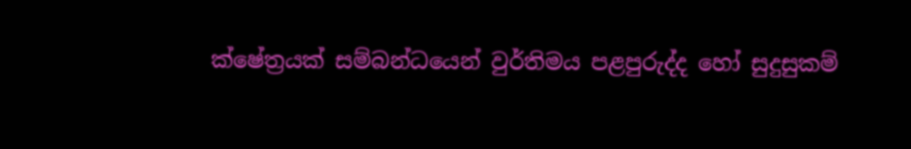ක්ෂේත්‍රයක් සම්බන්ධයෙන් වුර්තිමය පළපුරුද්ද හෝ සුදුසුකම්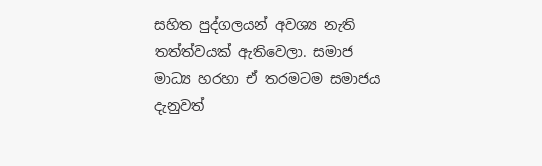සහිත පුද්ගලයන් අවශ්‍ය නැති තත්ත්වයක් ඇතිවෙලා. සමාජ මාධ්‍ය හරහා ඒ තරමටම සමාජය දැනුවත්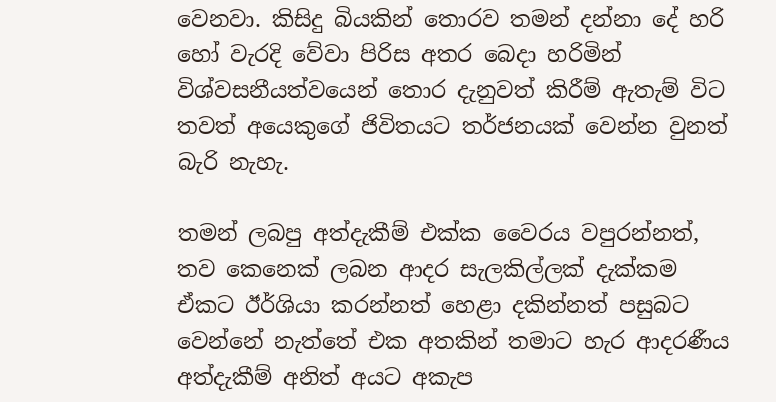වෙනවා. කිසිදු බියකින් තොරව තමන් දන්නා දේ හරි හෝ වැරදි වේවා පිරිස අතර බෙදා හරිමින් විශ්වසනීයත්වයෙන් තොර දැනුවත් කිරීම් ඇතැම් විට තවත් අයෙකුගේ ජිවිතයට තර්ජනයක් වෙන්න වුනත් බැරි නැහැ.

තමන් ලබපු අත්දැකීම් එක්ක වෛරය වපුරන්නත්, තව කෙනෙක් ලබන ආදර සැලකිල්ලක් දැක්කම ඒකට ඊර්ශියා කරන්නත් හෙළා දකින්නත් පසුබට වෙන්නේ නැත්තේ එක අතකින් තමාට හැර ආදරණීය අත්දැකීම් අනිත් අයට අකැප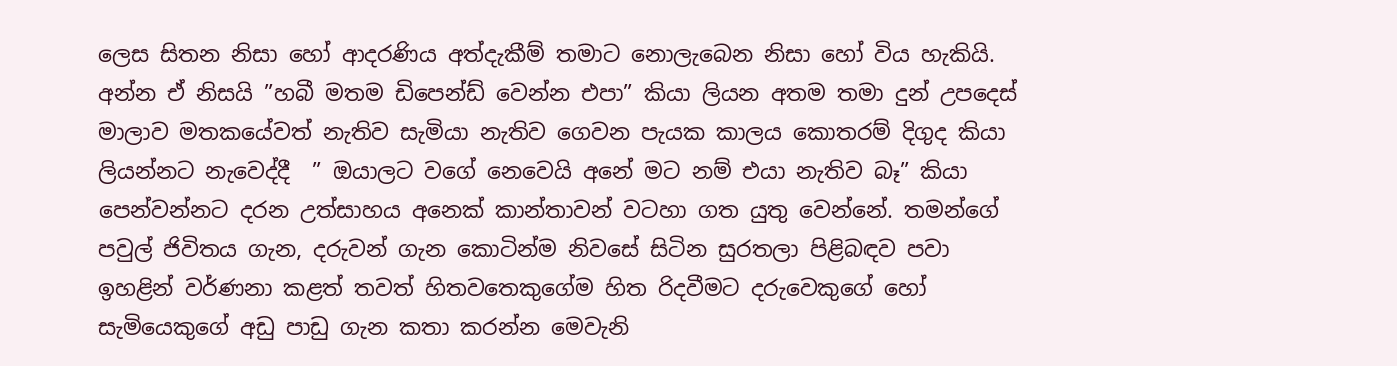ලෙස සිතන නිසා හෝ ආදරණිය අත්දැකීම් තමාට නොලැබෙන නිසා හෝ විය හැකියි. අන්න ඒ නිසයි ”හබී මතම ඩිපෙන්ඩ් වෙන්න එපා” කියා ලියන අතම තමා දුන් උපදෙස් මාලාව මතකයේවත් නැතිව සැමියා නැතිව ගෙවන පැයක කාලය කොතරම් දිගුද කියා ලියන්නට නැවෙද්දී  ” ඔයාලට වගේ නෙවෙයි අනේ මට නම් එයා නැතිව බෑ” කියා පෙන්වන්නට දරන උත්සාහය අනෙක් කාන්තාවන් වටහා ගත යුතු වෙන්නේ. තමන්ගේ පවුල් ජිවිතය ගැන, දරුවන් ගැන කොටින්ම නිවසේ සිටින සුරතලා පිළිබඳව පවා ඉහළින් වර්ණනා කළත් තවත් හිතවතෙකුගේම හිත රිදවීමට දරුවෙකුගේ හෝ සැමියෙකුගේ අඩු පාඩු ගැන කතා කරන්න මෙවැනි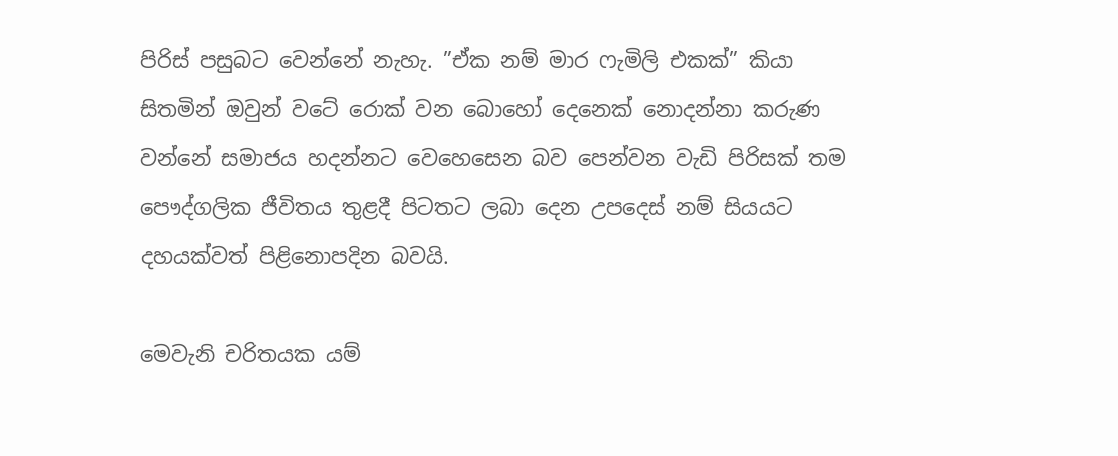පිරිස් පසුබට වෙන්නේ නැහැ. ”ඒක නම් මාර ෆැමිලි එකක්” කියා සිතමින් ඔවුන් වටේ රොක් වන බොහෝ දෙනෙක් නොදන්නා කරුණ වන්නේ සමාජය හදන්නට වෙහෙසෙන බව පෙන්වන වැඩි පිරිසක් තම පෞද්ගලික ජීවිතය තුළදී පිටතට ලබා දෙන උපදෙස් නම් සියයට දහයක්වත් පිළිනොපදින බවයි.

මෙවැනි චරිතයක යම්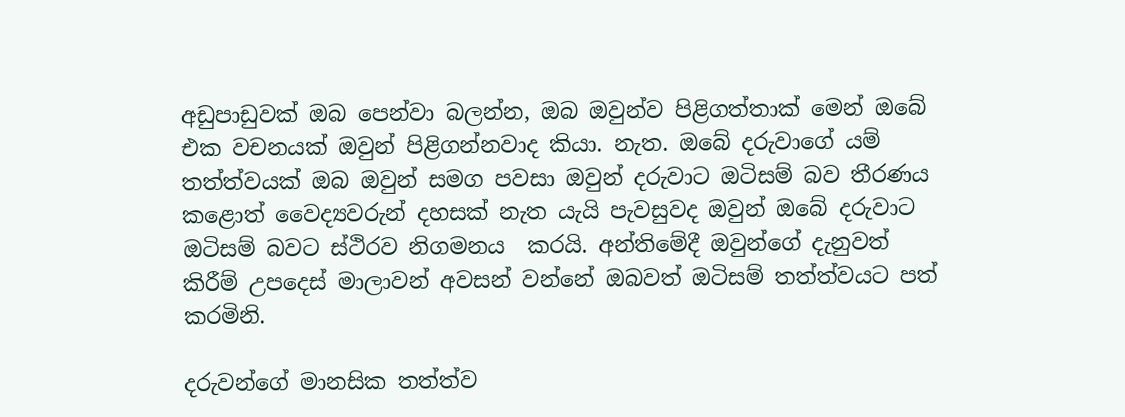අඩුපාඩුවක් ඔබ පෙන්වා බලන්න, ඔබ ඔවුන්ව පිළිගත්තාක් මෙන් ඔබේ එක වචනයක් ඔවුන් පිළිගන්නවාද කියා. නැත. ඔබේ දරුවාගේ යම් තත්ත්වයක් ඔබ ඔවුන් සමග පවසා ඔවුන් දරුවාට ඔටිසම් බව තීරණය කළොත් වෛද්‍යවරුන් දහසක් නැත යැයි පැවසුවද ඔවුන් ඔබේ දරුවාට ඔටිසම් බවට ස්ථිරව නිගමනය  කරයි. අන්තිමේදී ඔවුන්ගේ දැනුවත් කිරීම් උපදෙස් මාලාවන් අවසන් වන්නේ ඔබවත් ඔටිසම් තත්ත්වයට පත් කරමිනි.

දරුවන්ගේ මානසික තත්ත්ව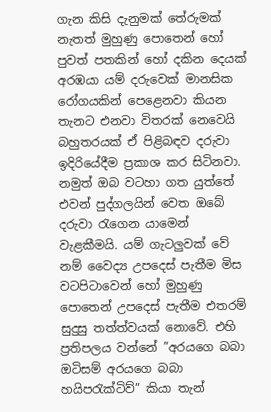ගැන කිසි දැනුමක් තේරුමක් නැතත් මුහුණු පොතෙන් හෝ පුවත් පතකින් හෝ දකින දෙයක් අරඹයා යම් දරුවෙක් මානසික රෝගයකින් පෙළෙනවා කියන තැනට එනවා විතරක් නෙවෙයි බහුතරයක් ඒ පිළිබඳව දරුවා ඉදිරියේදීම ප්‍රකාශ කර සිටිනවා. නමුත් ඔබ වටහා ගත යුත්තේ එවන් පුද්ගලයින් වෙත ඔබේ දරුවා රැගෙන යාමෙන් වැළකීමයි. යම් ගැටලුවක් වේ නම් වෛද්‍ය උපදෙස් පැතීම මිස වටපිටාවෙන් හෝ මුහුණු පොතෙන් උපදෙස් පැතීම එතරම් සුදුසු තත්ත්වයක් නොවේ. එහි ප්‍රතිපලය වන්නේ ”අරයගෙ බබා ඔටිසම් අරයගෙ බබා හයිපරැක්ටිව්” කියා තැන්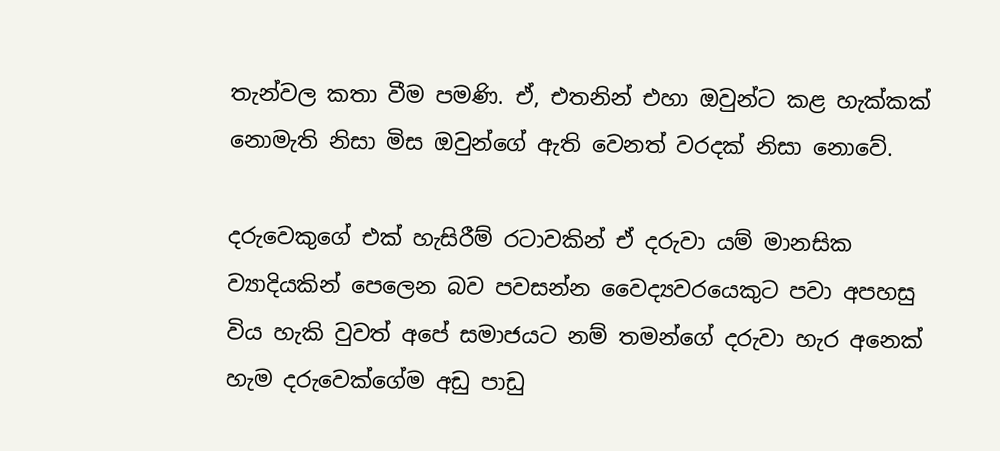තැන්වල කතා වීම පමණි. ඒ, එතනින් එහා ඔවුන්ට කළ හැක්කක් නොමැති නිසා මිස ඔවුන්ගේ ඇති වෙනත් වරදක් නිසා නොවේ.

දරුවෙකුගේ එක් හැසිරීම් රටාවකින් ඒ දරුවා යම් මානසික ව්‍යාදියකින් පෙලෙන බව පවසන්න වෛද්‍යවරයෙකුට පවා අපහසු විය හැකි වුවත් අපේ සමාජයට නම් තමන්ගේ දරුවා හැර අනෙක් හැම දරුවෙක්ගේම අඩු පාඩු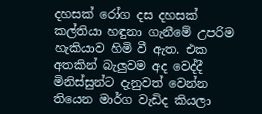දහසක් රෝග දස දහසක් කල්තියා හඳුනා ගැනීමේ උපරිම හැකියාව හිමි වී ඇත. එක අතකින් බැලුවම අද වෙද්දී මිනිස්සුන්ට දැනුවත් වෙන්න තියෙන මාර්ග වැඩිද කියලා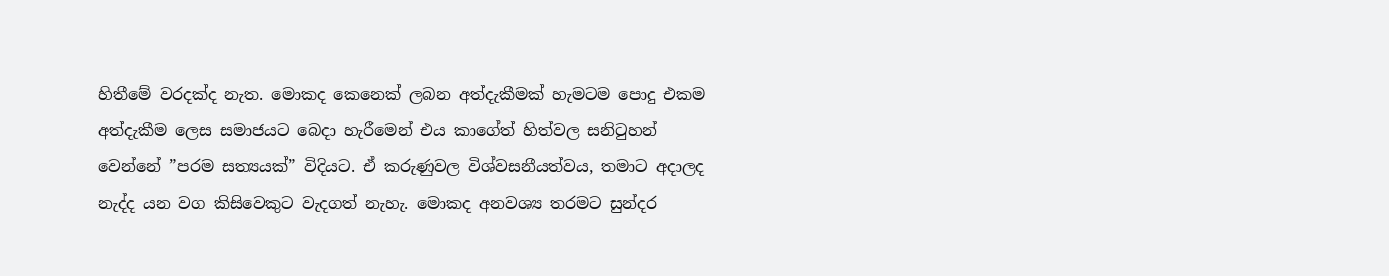හිතීමේ වරදක්ද නැත. මොකද කෙනෙක් ලබන අත්දැකීමක් හැමටම පොදු එකම අත්දැකීම ලෙස සමාජයට බෙදා හැරීමෙන් එය කාගේත් හිත්වල සනිටුහන් වෙන්නේ ”පරම සත්‍යයක්” විදියට. ඒ කරුණුවල විශ්වසනීයත්වය, තමාට අදාලද නැද්ද යන වග කිසිවෙකුට වැදගත් නැහැ. මොකද අනවශ්‍ය තරමට සුන්දර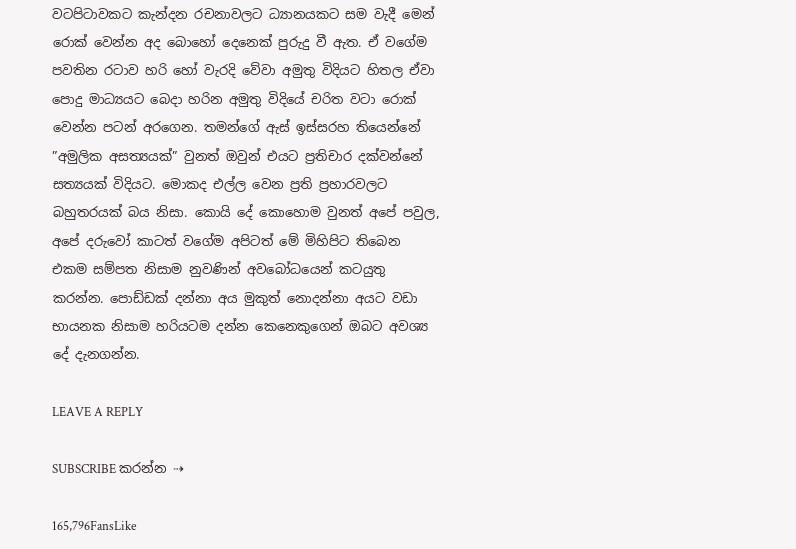වටපිටාවකට කැන්දන රචනාවලට ධ්‍යානයකට සම වැදී මෙන්  රොක් වෙන්න අද බොහෝ දෙනෙක් පුරුදු වී ඇත. ඒ වගේම පවතින රටාව හරි හෝ වැරදි වේවා අමුතු විදියට හිතල ඒවා පොදු මාධ්‍යයට බෙදා හරින අමුතු විදියේ චරිත වටා රොක් වෙන්න පටන් අරගෙන. තමන්ගේ ඇස් ඉස්සරහ තියෙන්නේ ”අමුලික අසත්‍යයක්” වුනත් ඔවුන් එයට ප්‍රතිචාර දක්වන්නේ සත්‍යයක් විදියට. මොකද එල්ල වෙන ප්‍රති ප්‍රහාරවලට බහුතරයක් බය නිසා. කොයි දේ කොහොම වුනත් අපේ පවුල, අපේ දරුවෝ කාටත් වගේම අපිටත් මේ මිහිපිට තිබෙන එකම සම්පත නිසාම නුවණින් අවබෝධයෙන් කටයුතු කරන්න. පොඩ්ඩක් දන්නා අය මුකුත් නොදන්නා අයට වඩා භායනක නිසාම හරියටම දන්න කෙනෙකුගෙන් ඔබට අවශ්‍ය දේ දැනගන්න.

LEAVE A REPLY

SUBSCRIBE කරන්න ⇢

165,796FansLike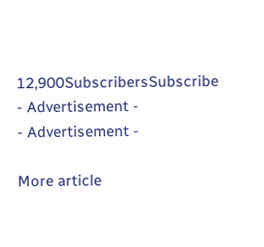12,900SubscribersSubscribe
- Advertisement -
- Advertisement -

More article